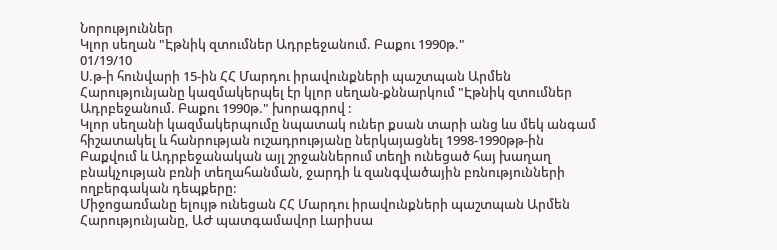Նորություններ
Կլոր սեղան "Էթնիկ զտումներ Ադրբեջանում. Բաքու 1990թ."
01/19/10
Ս.թ-ի հունվարի 15-ին ՀՀ Մարդու իրավունքների պաշտպան Արմեն Հարությունյանը կազմակերպել էր կլոր սեղան-քննարկում "Էթնիկ զտումներ Ադրբեջանում. Բաքու 1990թ." խորագրով :
Կլոր սեղանի կազմակերպումը նպատակ ուներ քսան տարի անց ևս մեկ անգամ հիշատակել և հանրության ուշադրությանը ներկայացնել 1998-1990թթ-ին Բաքվում և Ադրբեջանական այլ շրջաններում տեղի ունեցած հայ խաղաղ բնակչության բռնի տեղահանման, ջարդի և զանգվածային բռնությունների ողբերգական դեպքերը:
Միջոցառմանը ելույթ ունեցան ՀՀ Մարդու իրավունքների պաշտպան Արմեն Հարությունյանը, ԱԺ պատգամավոր Լարիսա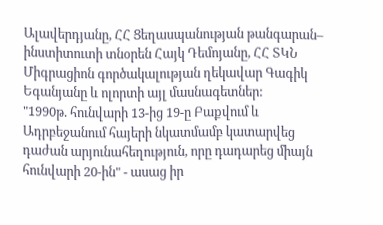Ալավերդյանը, ՀՀ Ցեղասպանության թանգարան– ինստիտուտի տնօրեն Հայկ Դեմոյանը, ՀՀ ՏԿՆ Միգրացիոն գործակալության ղեկավար Գագիկ Եգանյանը և ոլորտի այլ մասնագետներ:
"1990թ. հունվարի 13-ից 19-ը Բաքվում և Ադրբեջանում հայերի նկատմամբ կատարվեց դաժան արյունահեղություն, որը դադարեց միայն հունվարի 20-ին" - ասաց իր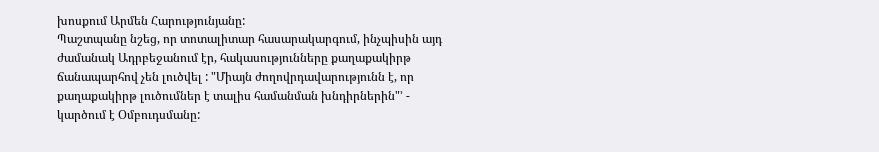խոսքում Արմեն Հարությունյանը:
Պաշտպանը նշեց, որ տոտալիտար հասարակարգում, ինչպիսին այդ ժամանակ Ադրբեջանում էր, հակասությունները քաղաքակիրթ ճանապարհով չեն լուծվել : "Միայն ժողովրդավարությունն է, որ քաղաքակիրթ լուծումներ է տալիս համանման խնդիրներին"՚ - կարծում է Օմբուդսմանը: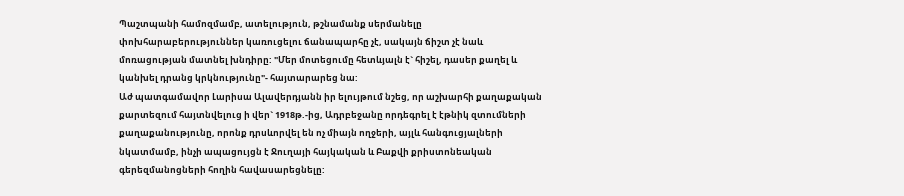Պաշտպանի համոզմամբ, ատելություն, թշնամանք սերմանելը փոխհարաբերություններ կառուցելու ճանապարհը չէ, սակայն ճիշտ չէ նաև մոռացության մատնել խնդիրը: "Մեր մոտեցումը հետևյալն է` հիշել, դասեր քաղել և կանխել դրանց կրկնությունը"- հայտարարեց նա:
Աժ պատգամավոր Լարիսա Ալավերդյանն իր ելույթում նշեց, որ աշխարհի քաղաքական քարտեզում հայտնվելուց ի վեր` 1918թ.-ից, Ադրբեջանը որդեգրել է էթնիկ զտումների քաղաքանությունը, որոնք դրսևորվել են ոչ միայն ողջերի, այլև հանգուցյալների նկատմամբ, ինչի ապացույցն է Ջուղայի հայկական և Բաքվի քրիստոնեական գերեզմանոցների հողին հավասարեցնելը: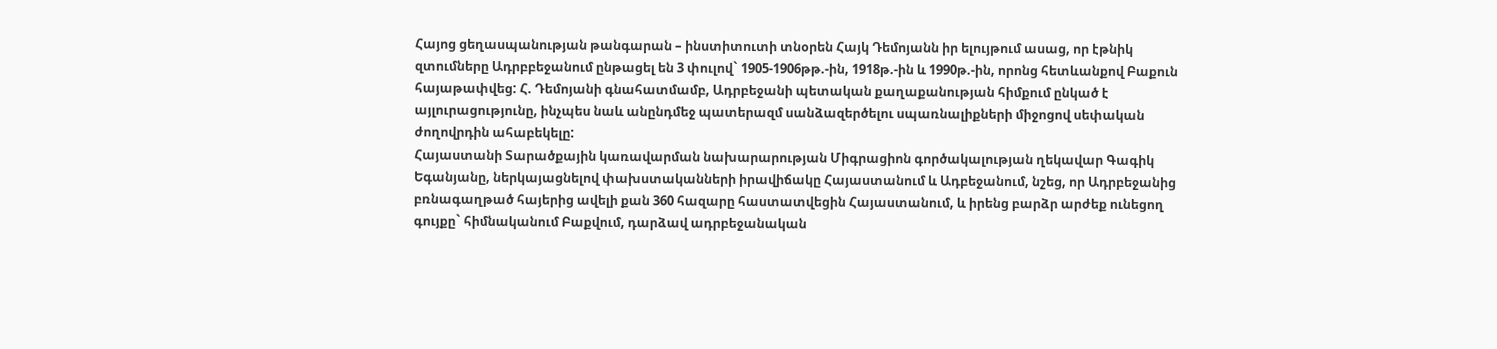Հայոց ցեղասպանության թանգարան – ինստիտուտի տնօրեն Հայկ Դեմոյանն իր ելույթում ասաց, որ էթնիկ զտումները Ադրբբեջանում ընթացել են 3 փուլով` 1905-1906թթ.-ին, 1918թ.-ին և 1990թ.-ին, որոնց հետևանքով Բաքուն հայաթափվեց: Հ. Դեմոյանի գնահատմամբ, Ադրբեջանի պետական քաղաքանության հիմքում ընկած է այլուրացությունը, ինչպես նաև անընդմեջ պատերազմ սանձազերծելու սպառնալիքների միջոցով սեփական ժողովրդին ահաբեկելը:
Հայաստանի Տարածքային կառավարման նախարարության Միգրացիոն գործակալության ղեկավար Գագիկ Եգանյանը, ներկայացնելով փախստականների իրավիճակը Հայաստանում և Ադբեջանում, նշեց, որ Ադրբեջանից բռնագաղթած հայերից ավելի քան 360 հազարը հաստատվեցին Հայաստանում, և իրենց բարձր արժեք ունեցող գույքը` հիմնականում Բաքվում, դարձավ ադրբեջանական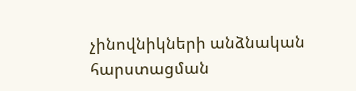չինովնիկների անձնական հարստացման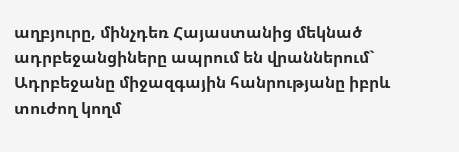աղբյուրը, մինչդեռ Հայաստանից մեկնած ադրբեջանցիները ապրում են վրաններում` Ադրբեջանը միջազգային հանրությանը իբրև տուժող կողմ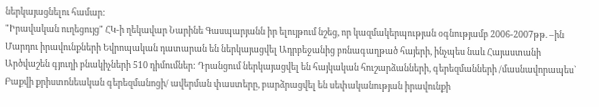ներկայացնելու համար:
"Իրավական ուղեցույց" ՀԿ-ի ղեկավար Նարինե Գասպարյանն իր ելույթում նշեց, որ կազմակերպության օգնությամբ 2006-2007թթ. –ին Մարդու իրավունքների Եվրոպական դատարան են ներկայացվել Ադրբեջանից բռնագաղթած հայերի, ինչպես նաև Հայաստանի Արծվաշեն գյուղի բնակիչների 510 դիմումներ: Դրանցում ներկայացվել են հայկական հուշարձանների, գերեզմանների /մասնավորապես` Բաքվի քրիստոնեական գերեզմանոցի/ ավերման փաստերը, բարձրացվել են սեփականության իրավունքի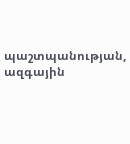պաշտպանության, ազգային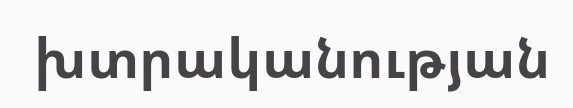խտրականության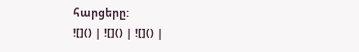հարցերը:
![]() | ![]() | ![]() |